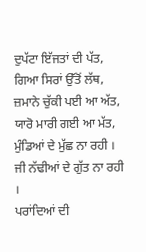ਦੁਪੱਟਾ ਇੱਜਤਾਂ ਦੀ ਪੱਤ,
ਗਿਆ ਸਿਰਾਂ ਉੱਤੋਂ ਲੱਥ,
ਜ਼ਮਾਨੇ ਚੁੱਕੀ ਪਈ ਆ ਅੱਤ,
ਯਾਰੋ ਮਾਰੀ ਗਈ ਆ ਮੱਤ,
ਮੁੰਡਿਆਂ ਦੇ ਮੁੱਛ ਨਾ ਰਹੀ ।
ਜੀ ਨੱਢੀਆਂ ਦੇ ਗੁੱਤ ਨਾ ਰਹੀ ।
ਪਰਾਂਦਿਆਂ ਦੀ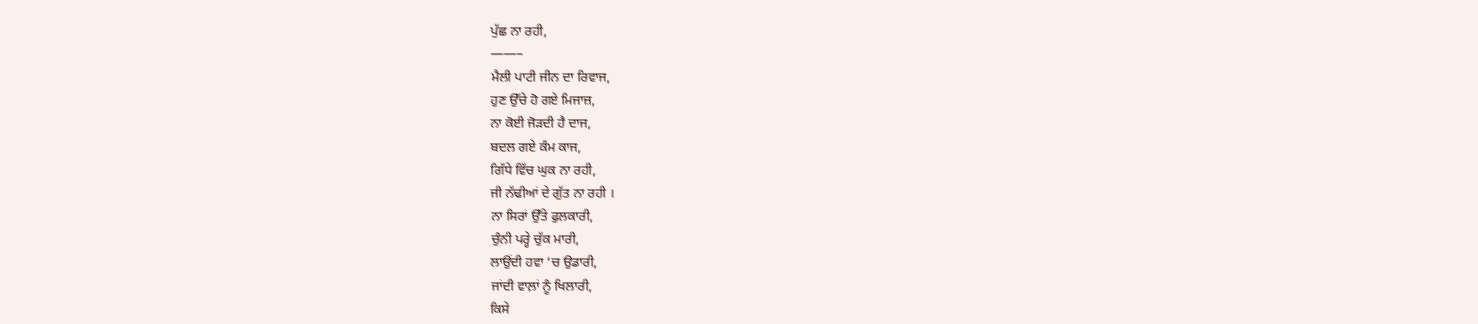ਪੁੱਛ ਨਾ ਰਹੀ,
——–
ਮੈਲੀ ਪਾਟੀ ਜੀਨ ਦਾ ਰਿਵਾਜ,
ਹੁਣ ਉੱਚੇ ਹੋ ਗਏ ਮਿਜਾਜ਼,
ਨਾ ਕੋਈ ਜੋੜਦੀ ਹੈ ਦਾਜ,
ਬਦਲ ਗਏ ਕੰਮ ਕਾਜ,
ਗਿੱਧੇ ਵਿੱਚ ਘੁਕ ਨਾ ਰਹੀ,
ਜੀ ਨੱਢੀਆਂ ਦੇ ਗੁੱਤ ਨਾ ਰਹੀ ।
ਨਾ ਸਿਰਾਂ ਉੱਤੇ ਫੁਲਕਾਰੀ,
ਚੁੰਨੀ ਪਰ੍ਹੇ ਚੁੱਕ ਮਾਰੀ,
ਲਾਉਂਦੀ ਹਵਾ ‘ਚ ਉਡਾਰੀ,
ਜਾਂਦੀ ਵਾਲ਼ਾਂ ਨੂੰ ਖਿਲਾਰੀ,
ਕਿਸੇ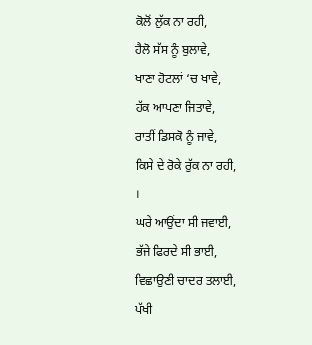ਕੋਲੋਂ ਲੁੱਕ ਨਾ ਰਹੀ,
ਹੈਲੋ ਸੱਸ ਨੂੰ ਬੁਲਾਵੇ,
ਖਾਣਾ ਹੋਟਲਾਂ ‘ਚ ਖਾਵੇ,
ਹੱਕ ਆਪਣਾ ਜਿਤਾਵੇ,
ਰਾਤੀਂ ਡਿਸਕੋ ਨੂੰ ਜਾਵੇ,
ਕਿਸੇ ਦੇ ਰੋਕੇ ਰੁੱਕ ਨਾ ਰਹੀ,
।
ਘਰੇ ਆਉਂਦਾ ਸੀ ਜਵਾਈ,
ਭੱਜੇ ਫਿਰਦੇ ਸੀ ਭਾਈ,
ਵਿਛਾਉਣੀ ਚਾਦਰ ਤਲਾਈ,
ਪੱਖੀ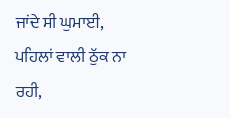ਜਾਂਦੇ ਸੀ ਘੁਮਾਈ,
ਪਹਿਲਾਂ ਵਾਲੀ ਠੁੱਕ ਨਾ ਰਹੀ,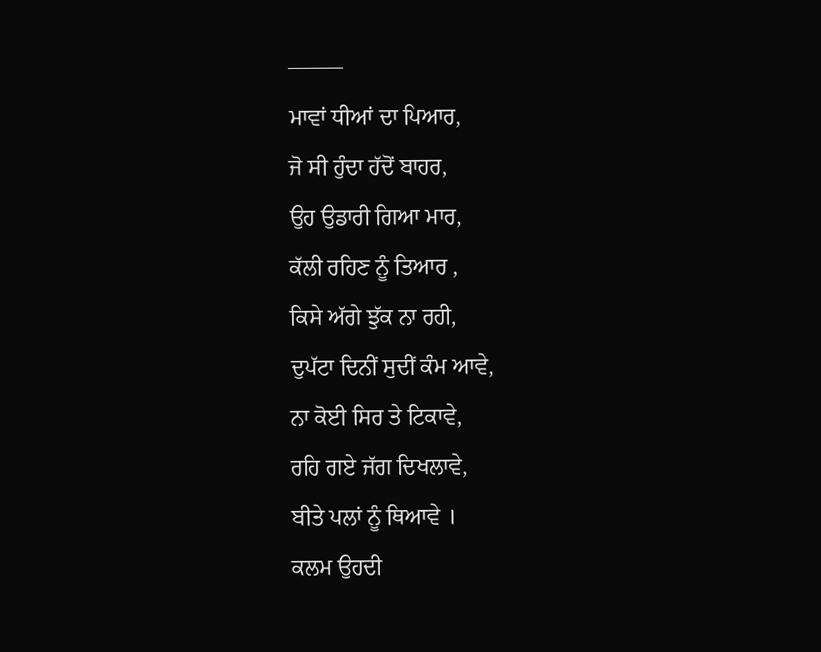——–
ਮਾਵਾਂ ਧੀਆਂ ਦਾ ਪਿਆਰ,
ਜੋ ਸੀ ਹੁੰਦਾ ਹੱਦੋਂ ਬਾਹਰ,
ਉਹ ਉਡਾਰੀ ਗਿਆ ਮਾਰ,
ਕੱਲੀ ਰਹਿਣ ਨੂੰ ਤਿਆਰ ,
ਕਿਸੇ ਅੱਗੇ ਝੁੱਕ ਨਾ ਰਹੀ,
ਦੁਪੱਟਾ ਦਿਨੀਂ ਸੁਦੀਂ ਕੰਮ ਆਵੇ,
ਨਾ ਕੋਈ ਸਿਰ ਤੇ ਟਿਕਾਵੇ,
ਰਹਿ ਗਏ ਜੱਗ ਦਿਖਲਾਵੇ,
ਬੀਤੇ ਪਲਾਂ ਨੂੰ ਥਿਆਵੇ ।
ਕਲਮ ਉਹਦੀ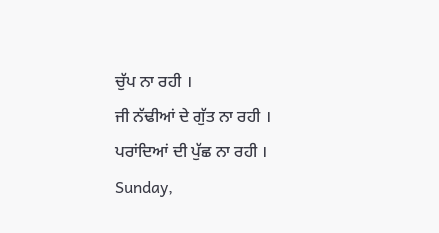ਚੁੱਪ ਨਾ ਰਹੀ ।
ਜੀ ਨੱਢੀਆਂ ਦੇ ਗੁੱਤ ਨਾ ਰਹੀ ।
ਪਰਾਂਦਿਆਂ ਦੀ ਪੁੱਛ ਨਾ ਰਹੀ ।
Sunday,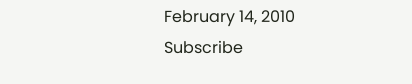February 14, 2010
Subscribe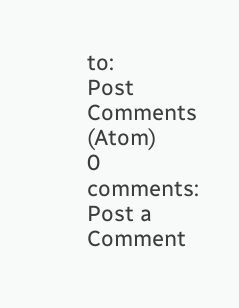to:
Post Comments (Atom)
0 comments:
Post a Comment